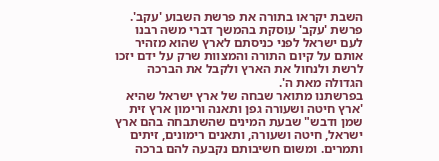השבת יקראו בתורה את פרשת השבוע 'עקב'.
פרשת 'עקב' עוסקת בהמשך דברי משה רבנו לעם ישראל לפני כניסתם לארץ שהוא מזהיר אותם על קיום התורה והמצוות שרק על ידם יזכו לרשת ולנחול את הארץ ולקבל את הברכה הגדולה מאת ה'.
בפרשתנו מתואר שבחה של ארץ ישראל שהיא 'ארץ חיטה ושעורה גפן ותאנה ורימון ארץ זית שמן ודבש" שבעת המינים שהשתבחה בהם ארץ ישראל, חיטה ושעורה, ותאנים רימונים, זיתים ותמרים. ומשום חשיבותם נקבעה להם ברכה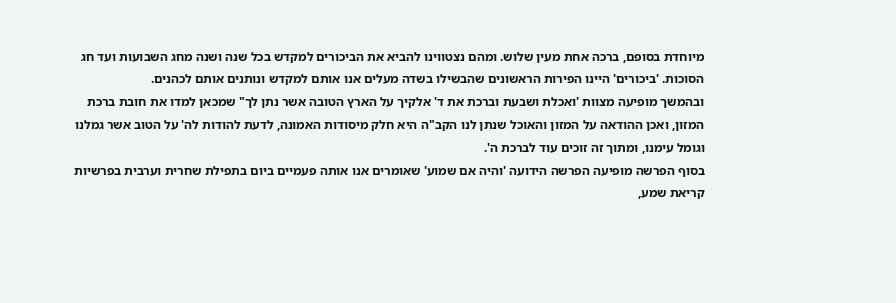מיוחדת בסופם, ברכה אחת מעין שלוש. ומהם נצטווינו להביא את הביכורים למקדש בכל שנה ושנה מחג השבועות ועד חג הסוכות. 'ביכורים' היינו הפירות הראשונים שהבשילו בשדה מעלים אנו אותם למקדש ונותנים אותם לכהנים.
ובהמשך מופיעה מצוות 'ואכלת ושבעת וברכת את ד' אלקיך על הארץ הטובה אשר נתן לך" שמכאן למדו את חובת ברכת המזון, ואכן ההודאה על המזון והאוכל שנתן לנו הקב"ה היא חלק מיסודות האמונה, לדעת להודות לה' על הטוב אשר גמלנו וגומל עימנו, ומתוך זה זוכים עוד לברכת ה'.
בסוף הפרשה מופיעה הפרשה הידועה 'והיה אם שמוע' שאומרים אנו אותה פעמיים ביום בתפילת שחרית וערבית בפרשיות קריאת שמע,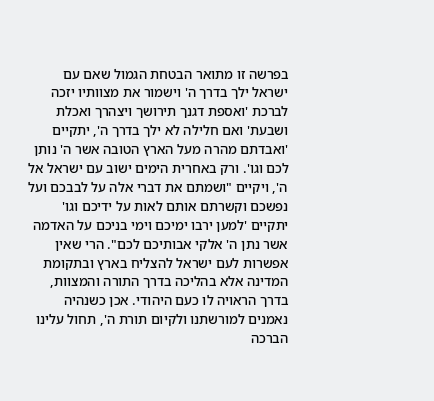בפרשה זו מתואר הבטחת הגמול שאם עם ישראל ילך בדרך ה' וישמור את מצוותיו יזכה לברכת 'ואספת דגנך תירושך ויצהרך ואכלת ושבעת' ואם חלילה לא ילך בדרך ה', יתקיים 'ואבדתם מהרה מעל הארץ הטובה אשר ה' נותן לכם וגו'. ורק באחרית הימים ישוב עם ישראל אל ה', ויקיים "ושמתם את דברי אלה על לבבכם ועל נפשכם וקשרתם אותם לאות על ידיכם וגו' יתקיים 'למען ירבו ימיכם וימי בניכם על האדמה אשר נתן ה' אלקי אבותיכם לכם". הרי שאין אפשרות לעם ישראל להצליח בארץ ובתקומת המדינה אלא בהליכה בדרך התורה והמצוות, בדרך הראויה לו כעם היהודי. אכן כשנהיה נאמנים למורשתנו ולקיום תורת ה', תחול עלינו הברכה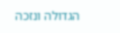הגדולה ונזכה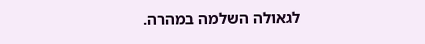לגאולה השלמה במהרה.